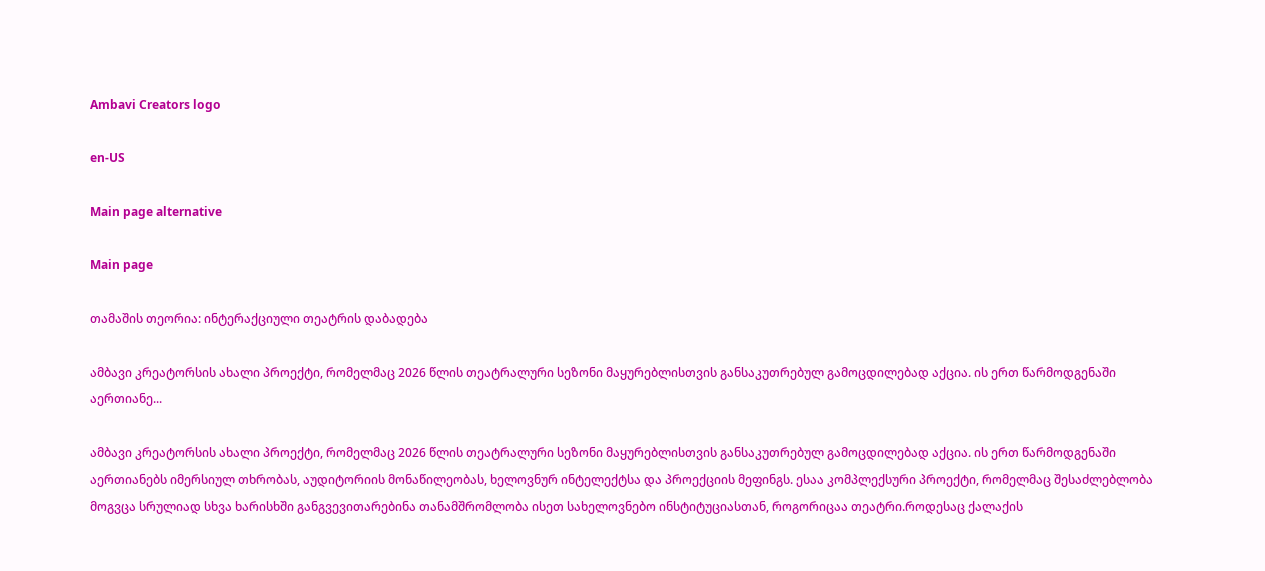Ambavi Creators logo

en-US

Main page alternative

Main page

თამაშის თეორია: ინტერაქციული თეატრის დაბადება

ამბავი კრეატორსის ახალი პროექტი, რომელმაც 2026 წლის თეატრალური სეზონი მაყურებლისთვის განსაკუთრებულ გამოცდილებად აქცია. ის ერთ წარმოდგენაში აერთიანე...

ამბავი კრეატორსის ახალი პროექტი, რომელმაც 2026 წლის თეატრალური სეზონი მაყურებლისთვის განსაკუთრებულ გამოცდილებად აქცია. ის ერთ წარმოდგენაში აერთიანებს იმერსიულ თხრობას, აუდიტორიის მონაწილეობას, ხელოვნურ ინტელექტსა და პროექციის მეფინგს. ესაა კომპლექსური პროექტი, რომელმაც შესაძლებლობა მოგვცა სრულიად სხვა ხარისხში განგვევითარებინა თანამშრომლობა ისეთ სახელოვნებო ინსტიტუციასთან, როგორიცაა თეატრი.როდესაც ქალაქის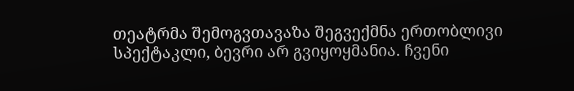თეატრმა შემოგვთავაზა შეგვექმნა ერთობლივი სპექტაკლი, ბევრი არ გვიყოყმანია. ჩვენი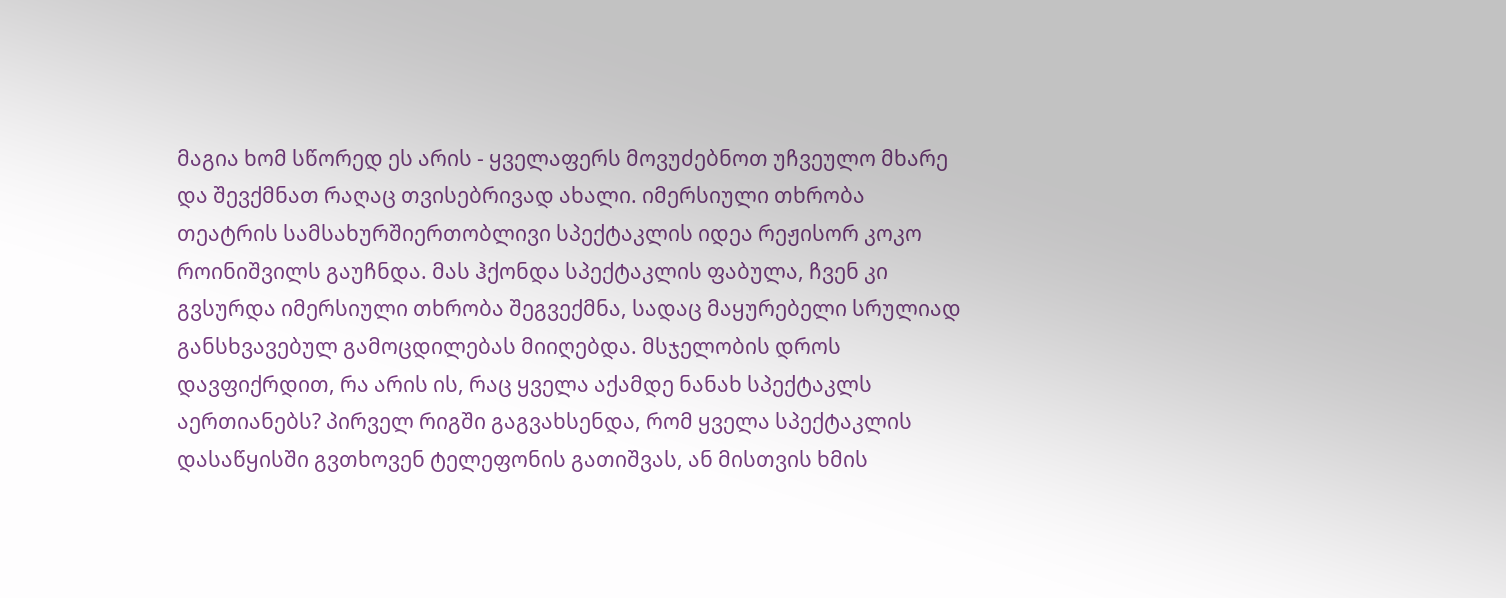მაგია ხომ სწორედ ეს არის - ყველაფერს მოვუძებნოთ უჩვეულო მხარე და შევქმნათ რაღაც თვისებრივად ახალი. იმერსიული თხრობა თეატრის სამსახურშიერთობლივი სპექტაკლის იდეა რეჟისორ კოკო როინიშვილს გაუჩნდა. მას ჰქონდა სპექტაკლის ფაბულა, ჩვენ კი გვსურდა იმერსიული თხრობა შეგვექმნა, სადაც მაყურებელი სრულიად განსხვავებულ გამოცდილებას მიიღებდა. მსჯელობის დროს დავფიქრდით, რა არის ის, რაც ყველა აქამდე ნანახ სპექტაკლს აერთიანებს? პირველ რიგში გაგვახსენდა, რომ ყველა სპექტაკლის დასაწყისში გვთხოვენ ტელეფონის გათიშვას, ან მისთვის ხმის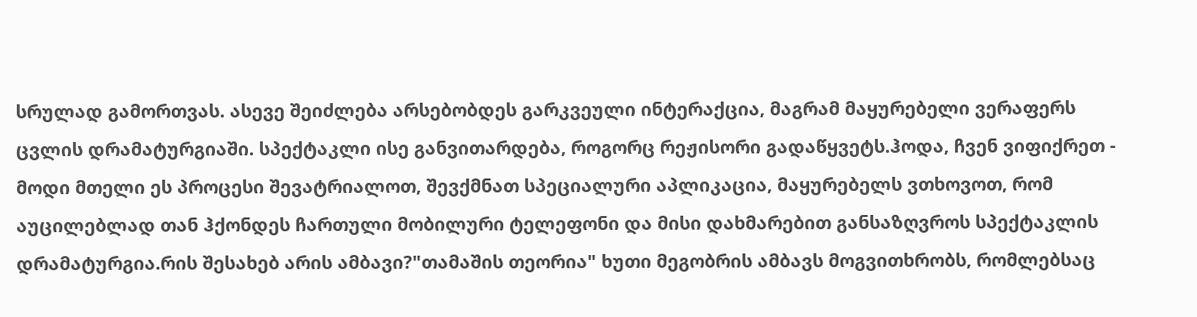სრულად გამორთვას. ასევე შეიძლება არსებობდეს გარკვეული ინტერაქცია, მაგრამ მაყურებელი ვერაფერს ცვლის დრამატურგიაში. სპექტაკლი ისე განვითარდება, როგორც რეჟისორი გადაწყვეტს.ჰოდა, ჩვენ ვიფიქრეთ - მოდი მთელი ეს პროცესი შევატრიალოთ, შევქმნათ სპეციალური აპლიკაცია, მაყურებელს ვთხოვოთ, რომ აუცილებლად თან ჰქონდეს ჩართული მობილური ტელეფონი და მისი დახმარებით განსაზღვროს სპექტაკლის დრამატურგია.რის შესახებ არის ამბავი?"თამაშის თეორია" ხუთი მეგობრის ამბავს მოგვითხრობს, რომლებსაც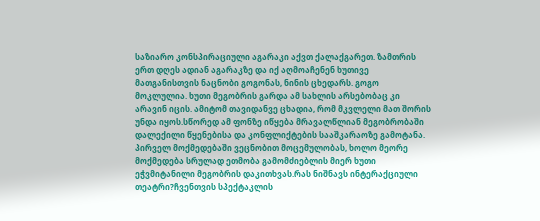საზიარო კონსპირაციული აგარაკი აქვთ ქალაქგარეთ. ზამთრის ერთ დღეს ადიან აგარაკზე და იქ აღმოაჩენენ ხუთივე მათგანისთვის ნაცნობი გოგონას, ნინის ცხედარს. გოგო მოკლულია. ხუთი მეგობრის გარდა ამ სახლის არსებობაც კი არავინ იცის. ამიტომ თავიდანვე ცხადია, რომ მკვლელი მათ შორის უნდა იყოს.სწორედ ამ ფონზე იწყება მრავალწლიან მეგობრობაში დალექილი წყენებისა და კონფლიქტების სააშკარაოზე გამოტანა. პირველ მოქმედებაში ვეცნობით მოცემულობას, ხოლო მეორე მოქმედება სრულად ეთმობა გამომძიებლის მიერ ხუთი ეჭვმიტანილი მეგობრის დაკითხვას.რას ნიშნავს ინტერაქციული თეატრი?ჩვენთვის სპექტაკლის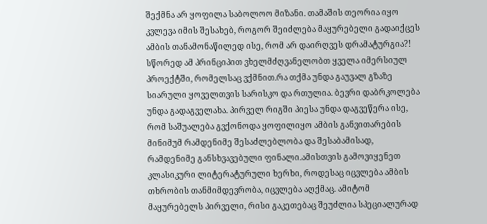შექმნა არ ყოფილა საბოლოო მიზანი. თამაშის თეორია იყო კვლევა იმის შესახებ, როგორ შეიძლება მაყურებელი გადაიქცეს ამბის თანამონაწილედ ისე, რომ არ დაირღვეს დრამატურგია?! სწორედ ამ პრინციპით ვხელმძღვანელობთ ყველა იმერსიულ პროექტში, რომელსაც ვქმნით.რა თქმა უნდა გაუვალ გზაზე სიარული ყოველთვის სარისკო და რთულია. ბევრი დაბრკოლება უნდა გადაგველახა. პირველ რიგში პიესა უნდა დაგვეწერა ისე, რომ საშუალება გვქონოდა ყოფილიყო ამბის განვითარების მინიმუმ რამდენიმე შესაძლებლობა და შესაბამისად, რამდენიმე განსხვავებული ფინალი.ამისთვის გამოვიყენეთ კლასიკური ლიტერატურული ხერხი, როდესაც იცვლება ამბის თხრობის თანმიმდევრობა, იცვლება აღქმაც. ამიტომ მაყურებელს პირველი, რისი გაკეთებაც შეუძლია სპეციალურად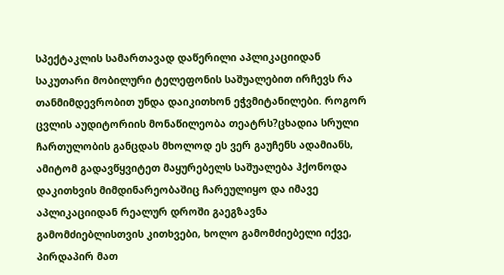სპექტაკლის სამართავად დაწერილი აპლიკაციიდან საკუთარი მობილური ტელეფონის საშუალებით ირჩევს რა თანმიმდევრობით უნდა დაიკითხონ ეჭვმიტანილები. როგორ ცვლის აუდიტორიის მონაწილეობა თეატრს?ცხადია სრული ჩართულობის განცდას მხოლოდ ეს ვერ გაუჩენს ადამიანს, ამიტომ გადავწყვიტეთ მაყურებელს საშუალება ჰქონოდა დაკითხვის მიმდინარეობაშიც ჩარეულიყო და იმავე აპლიკაციიდან რეალურ დროში გაეგზავნა გამომძიებლისთვის კითხვები, ხოლო გამომძიებელი იქვე, პირდაპირ მათ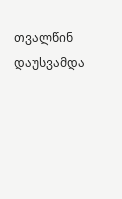თვალწინ დაუსვამდა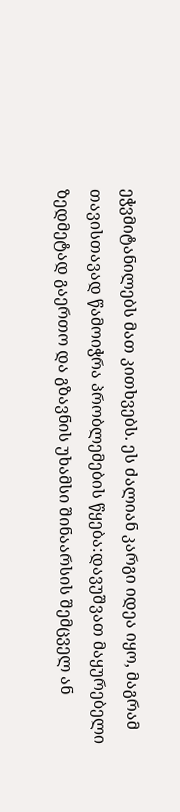ეჭვმიტანილებს მათ კითხვებს. ეს ძალიან კარგი იდეა იყო, მაგრამ თავისთავად წამოიჭრა პრობლემების წყება:დავუშვათ მაყურებელი ზედმეტად გაერთო და გზავნის უხამსი შინაარსის შემცველ ან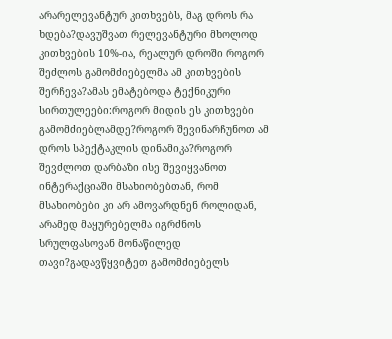არარელევანტურ კითხვებს, მაგ დროს რა ხდება?დავუშვათ რელევანტური მხოლოდ კითხვების 10%-ია, რეალურ დროში როგორ შეძლოს გამომძიებელმა ამ კითხვების შერჩევა?ამას ემატებოდა ტექნიკური სირთულეები:როგორ მიდის ეს კითხვები გამომძიებლამდე?როგორ შევინარჩუნოთ ამ დროს სპექტაკლის დინამიკა?როგორ შევძლოთ დარბაზი ისე შევიყვანოთ ინტერაქციაში მსახიობებთან, რომ მსახიობები კი არ ამოვარდნენ როლიდან, არამედ მაყურებელმა იგრძნოს სრულფასოვან მონაწილედ თავი?გადავწყვიტეთ გამომძიებელს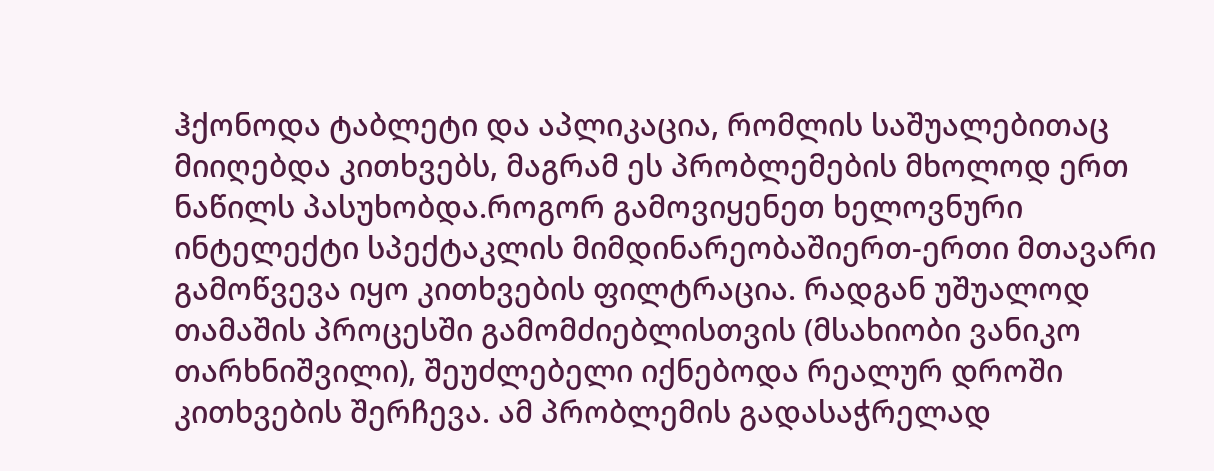ჰქონოდა ტაბლეტი და აპლიკაცია, რომლის საშუალებითაც მიიღებდა კითხვებს, მაგრამ ეს პრობლემების მხოლოდ ერთ ნაწილს პასუხობდა.როგორ გამოვიყენეთ ხელოვნური ინტელექტი სპექტაკლის მიმდინარეობაშიერთ-ერთი მთავარი გამოწვევა იყო კითხვების ფილტრაცია. რადგან უშუალოდ თამაშის პროცესში გამომძიებლისთვის (მსახიობი ვანიკო თარხნიშვილი), შეუძლებელი იქნებოდა რეალურ დროში კითხვების შერჩევა. ამ პრობლემის გადასაჭრელად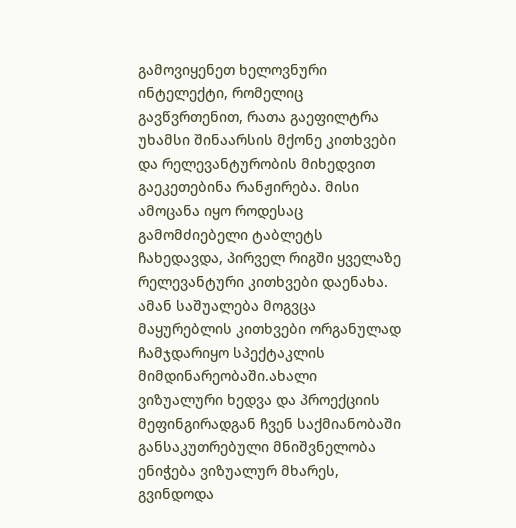გამოვიყენეთ ხელოვნური ინტელექტი, რომელიც გავწვრთენით, რათა გაეფილტრა უხამსი შინაარსის მქონე კითხვები და რელევანტურობის მიხედვით გაეკეთებინა რანჟირება. მისი ამოცანა იყო როდესაც გამომძიებელი ტაბლეტს ჩახედავდა, პირველ რიგში ყველაზე რელევანტური კითხვები დაენახა. ამან საშუალება მოგვცა მაყურებლის კითხვები ორგანულად ჩამჯდარიყო სპექტაკლის მიმდინარეობაში.ახალი ვიზუალური ხედვა და პროექციის მეფინგირადგან ჩვენ საქმიანობაში განსაკუთრებული მნიშვნელობა ენიჭება ვიზუალურ მხარეს, გვინდოდა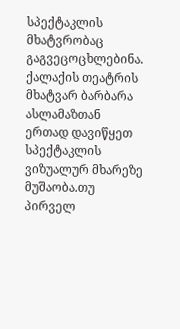სპექტაკლის მხატვრობაც გაგვეცოცხლებინა. ქალაქის თეატრის მხატვარ ბარბარა ასლამაზთან ერთად დავიწყეთ სპექტაკლის ვიზუალურ მხარეზე მუშაობა.თუ პირველ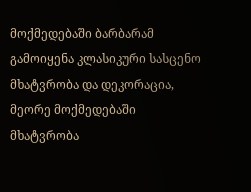მოქმედებაში ბარბარამ გამოიყენა კლასიკური სასცენო მხატვრობა და დეკორაცია, მეორე მოქმედებაში მხატვრობა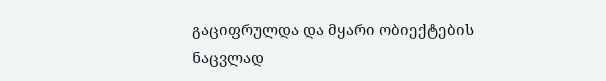გაციფრულდა და მყარი ობიექტების ნაცვლად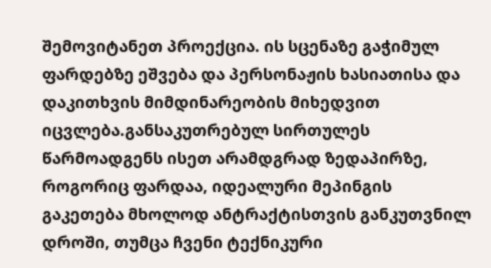შემოვიტანეთ პროექცია. ის სცენაზე გაჭიმულ ფარდებზე ეშვება და პერსონაჟის ხასიათისა და დაკითხვის მიმდინარეობის მიხედვით იცვლება.განსაკუთრებულ სირთულეს წარმოადგენს ისეთ არამდგრად ზედაპირზე, როგორიც ფარდაა, იდეალური მეპინგის გაკეთება მხოლოდ ანტრაქტისთვის განკუთვნილ დროში, თუმცა ჩვენი ტექნიკური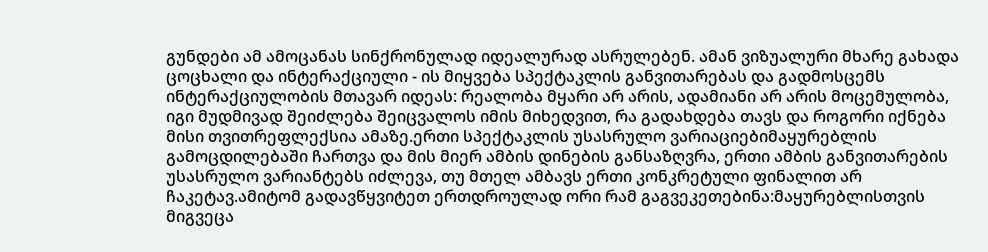გუნდები ამ ამოცანას სინქრონულად იდეალურად ასრულებენ. ამან ვიზუალური მხარე გახადა ცოცხალი და ინტერაქციული - ის მიყვება სპექტაკლის განვითარებას და გადმოსცემს ინტერაქციულობის მთავარ იდეას: რეალობა მყარი არ არის, ადამიანი არ არის მოცემულობა, იგი მუდმივად შეიძლება შეიცვალოს იმის მიხედვით, რა გადახდება თავს და როგორი იქნება მისი თვითრეფლექსია ამაზე.ერთი სპექტაკლის უსასრულო ვარიაციებიმაყურებლის გამოცდილებაში ჩართვა და მის მიერ ამბის დინების განსაზღვრა, ერთი ამბის განვითარების უსასრულო ვარიანტებს იძლევა, თუ მთელ ამბავს ერთი კონკრეტული ფინალით არ ჩაკეტავ.ამიტომ გადავწყვიტეთ ერთდროულად ორი რამ გაგვეკეთებინა:მაყურებლისთვის მიგვეცა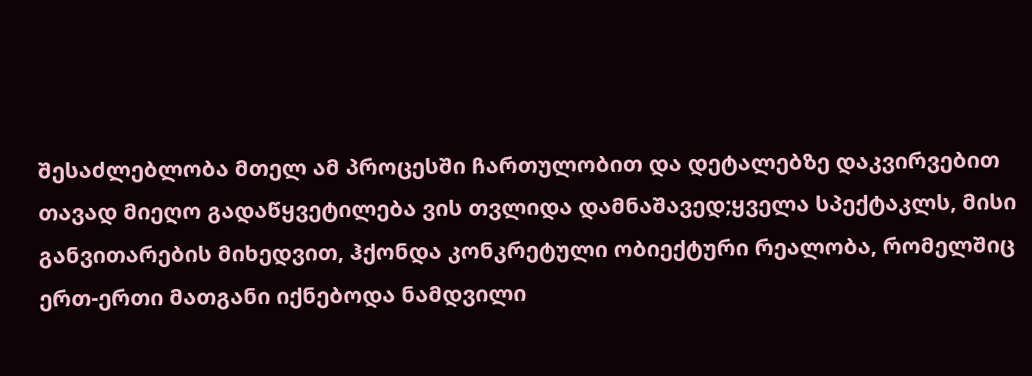შესაძლებლობა მთელ ამ პროცესში ჩართულობით და დეტალებზე დაკვირვებით თავად მიეღო გადაწყვეტილება ვის თვლიდა დამნაშავედ;ყველა სპექტაკლს, მისი განვითარების მიხედვით, ჰქონდა კონკრეტული ობიექტური რეალობა, რომელშიც ერთ-ერთი მათგანი იქნებოდა ნამდვილი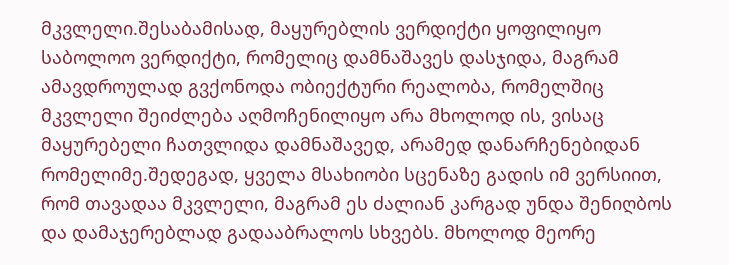მკვლელი.შესაბამისად, მაყურებლის ვერდიქტი ყოფილიყო საბოლოო ვერდიქტი, რომელიც დამნაშავეს დასჯიდა, მაგრამ ამავდროულად გვქონოდა ობიექტური რეალობა, რომელშიც მკვლელი შეიძლება აღმოჩენილიყო არა მხოლოდ ის, ვისაც მაყურებელი ჩათვლიდა დამნაშავედ, არამედ დანარჩენებიდან რომელიმე.შედეგად, ყველა მსახიობი სცენაზე გადის იმ ვერსიით, რომ თავადაა მკვლელი, მაგრამ ეს ძალიან კარგად უნდა შენიღბოს და დამაჯერებლად გადააბრალოს სხვებს. მხოლოდ მეორე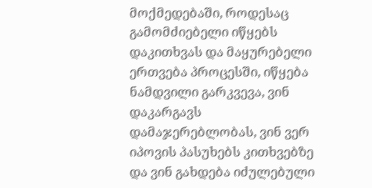მოქმედებაში, როდესაც გამომძიებელი იწყებს დაკითხვას და მაყურებელი ერთვება პროცესში, იწყება ნამდვილი გარკვევა, ვინ დაკარგავს დამაჯერებლობას, ვინ ვერ იპოვის პასუხებს კითხვებზე და ვინ გახდება იძულებული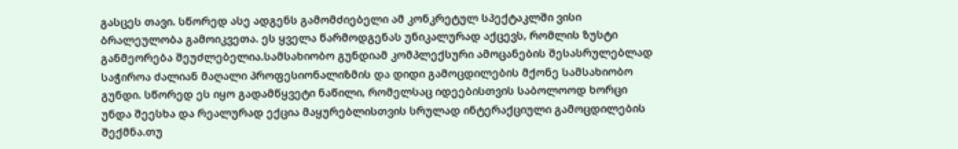გასცეს თავი. სწორედ ასე ადგენს გამომძიებელი ამ კონკრეტულ სპექტაკლში ვისი ბრალეულობა გამოიკვეთა. ეს ყველა წარმოდგენას უნიკალურად აქცევს, რომლის ზუსტი განმეორება შეუძლებელია.სამსახიობო გუნდიამ კომპლექსური ამოცანების შესასრულებლად საჭიროა ძალიან მაღალი პროფესიონალიზმის და დიდი გამოცდილების მქონე სამსახიობო გუნდი. სწორედ ეს იყო გადამწყვეტი ნაწილი, რომელსაც იდეებისთვის საბოლოოდ ხორცი უნდა შეესხა და რეალურად ექცია მაყურებლისთვის სრულად ინტერაქციული გამოცდილების შექმნა.თუ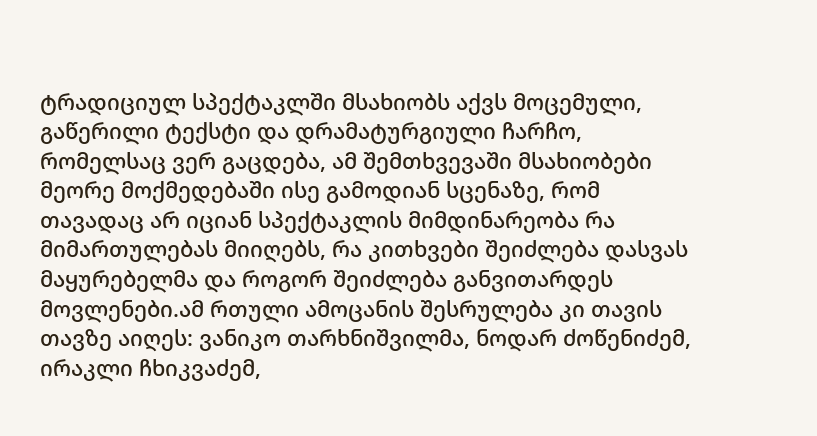ტრადიციულ სპექტაკლში მსახიობს აქვს მოცემული, გაწერილი ტექსტი და დრამატურგიული ჩარჩო, რომელსაც ვერ გაცდება, ამ შემთხვევაში მსახიობები მეორე მოქმედებაში ისე გამოდიან სცენაზე, რომ თავადაც არ იციან სპექტაკლის მიმდინარეობა რა მიმართულებას მიიღებს, რა კითხვები შეიძლება დასვას მაყურებელმა და როგორ შეიძლება განვითარდეს მოვლენები.ამ რთული ამოცანის შესრულება კი თავის თავზე აიღეს: ვანიკო თარხნიშვილმა, ნოდარ ძოწენიძემ, ირაკლი ჩხიკვაძემ,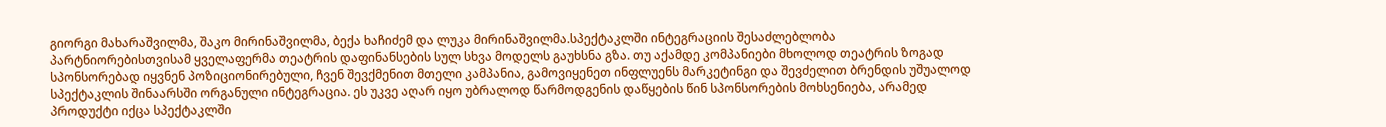გიორგი მახარაშვილმა, შაკო მირინაშვილმა, ბექა ხაჩიძემ და ლუკა მირინაშვილმა.სპექტაკლში ინტეგრაციის შესაძლებლობა პარტნიორებისთვისამ ყველაფერმა თეატრის დაფინანსების სულ სხვა მოდელს გაუხსნა გზა. თუ აქამდე კომპანიები მხოლოდ თეატრის ზოგად სპონსორებად იყვნენ პოზიციონირებული, ჩვენ შევქმენით მთელი კამპანია, გამოვიყენეთ ინფლუენს მარკეტინგი და შევძელით ბრენდის უშუალოდ სპექტაკლის შინაარსში ორგანული ინტეგრაცია. ეს უკვე აღარ იყო უბრალოდ წარმოდგენის დაწყების წინ სპონსორების მოხსენიება, არამედ პროდუქტი იქცა სპექტაკლში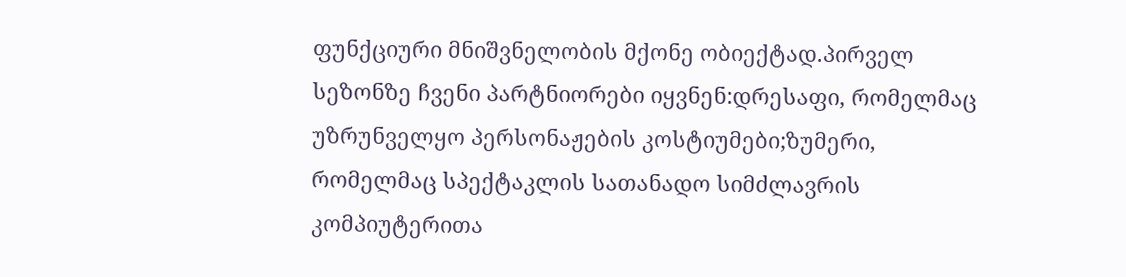ფუნქციური მნიშვნელობის მქონე ობიექტად.პირველ სეზონზე ჩვენი პარტნიორები იყვნენ:დრესაფი, რომელმაც უზრუნველყო პერსონაჟების კოსტიუმები;ზუმერი, რომელმაც სპექტაკლის სათანადო სიმძლავრის კომპიუტერითა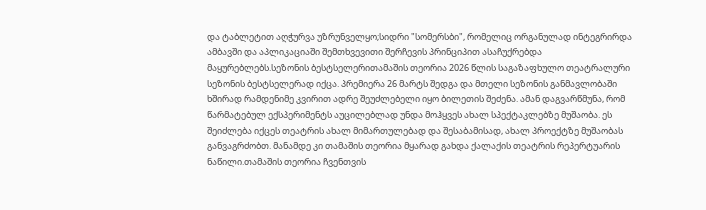და ტაბლეტით აღჭურვა უზრუნველყო;სიდრი "სომერსბი", რომელიც ორგანულად ინტეგრირდა ამბავში და აპლიკაციაში შემთხვევითი შერჩევის პრინციპით ასაჩუქრებდა მაყურებლებს.სეზონის ბესტსელერითამაშის თეორია 2026 წლის საგაზაფხულო თეატრალური სეზონის ბესტსელერად იქცა. პრემიერა 26 მარტს შედგა და მთელი სეზონის განმავლობაში ხშირად რამდენიმე კვირით ადრე შეუძლებელი იყო ბილეთის შეძენა. ამან დაგვარწმუნა, რომ წარმატებულ ექსპერიმენტს აუცილებლად უნდა მოჰყვეს ახალ სპექტაკლებზე მუშაობა. ეს შეიძლება იქცეს თეატრის ახალ მიმართულებად და შესაბამისად, ახალ პროექტზე მუშაობას განვაგრძობთ. მანამდე კი თამაშის თეორია მყარად გახდა ქალაქის თეატრის რეპერტუარის ნაწილი.თამაშის თეორია ჩვენთვის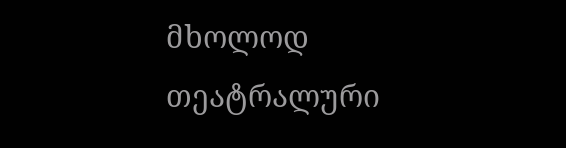მხოლოდ თეატრალური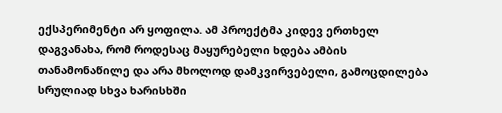ექსპერიმენტი არ ყოფილა. ამ პროექტმა კიდევ ერთხელ დაგვანახა, რომ როდესაც მაყურებელი ხდება ამბის თანამონაწილე და არა მხოლოდ დამკვირვებელი, გამოცდილება სრულიად სხვა ხარისხში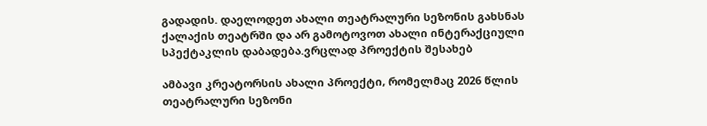გადადის. დაელოდეთ ახალი თეატრალური სეზონის გახსნას ქალაქის თეატრში და არ გამოტოვოთ ახალი ინტერაქციული სპექტაკლის დაბადება.ვრცლად პროექტის შესახებ

ამბავი კრეატორსის ახალი პროექტი, რომელმაც 2026 წლის თეატრალური სეზონი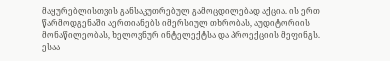მაყურებლისთვის განსაკუთრებულ გამოცდილებად აქცია. ის ერთ წარმოდგენაში აერთიანებს იმერსიულ თხრობას, აუდიტორიის მონაწილეობას, ხელოვნურ ინტელექტსა და პროექციის მეფინგს. ესაა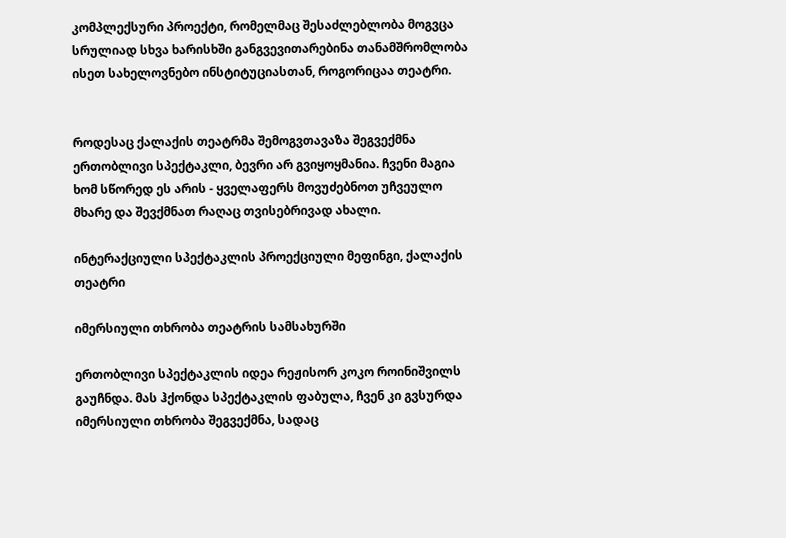კომპლექსური პროექტი, რომელმაც შესაძლებლობა მოგვცა სრულიად სხვა ხარისხში განგვევითარებინა თანამშრომლობა ისეთ სახელოვნებო ინსტიტუციასთან, როგორიცაა თეატრი.


როდესაც ქალაქის თეატრმა შემოგვთავაზა შეგვექმნა ერთობლივი სპექტაკლი, ბევრი არ გვიყოყმანია. ჩვენი მაგია ხომ სწორედ ეს არის - ყველაფერს მოვუძებნოთ უჩვეულო მხარე და შევქმნათ რაღაც თვისებრივად ახალი.

ინტერაქციული სპექტაკლის პროექციული მეფინგი, ქალაქის თეატრი

იმერსიული თხრობა თეატრის სამსახურში

ერთობლივი სპექტაკლის იდეა რეჟისორ კოკო როინიშვილს გაუჩნდა. მას ჰქონდა სპექტაკლის ფაბულა, ჩვენ კი გვსურდა იმერსიული თხრობა შეგვექმნა, სადაც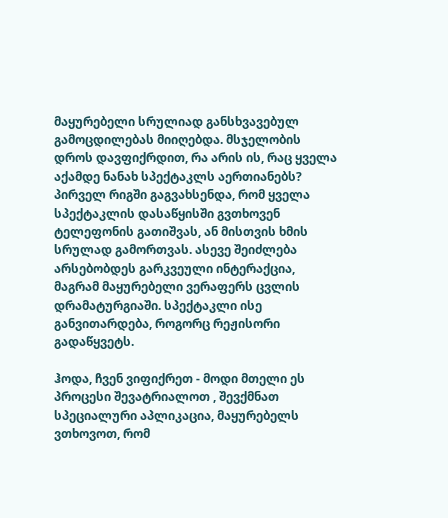მაყურებელი სრულიად განსხვავებულ გამოცდილებას მიიღებდა. მსჯელობის დროს დავფიქრდით, რა არის ის, რაც ყველა აქამდე ნანახ სპექტაკლს აერთიანებს? პირველ რიგში გაგვახსენდა, რომ ყველა სპექტაკლის დასაწყისში გვთხოვენ ტელეფონის გათიშვას, ან მისთვის ხმის სრულად გამორთვას. ასევე შეიძლება არსებობდეს გარკვეული ინტერაქცია, მაგრამ მაყურებელი ვერაფერს ცვლის დრამატურგიაში. სპექტაკლი ისე განვითარდება, როგორც რეჟისორი გადაწყვეტს.

ჰოდა, ჩვენ ვიფიქრეთ - მოდი მთელი ეს პროცესი შევატრიალოთ , შევქმნათ სპეციალური აპლიკაცია, მაყურებელს ვთხოვოთ, რომ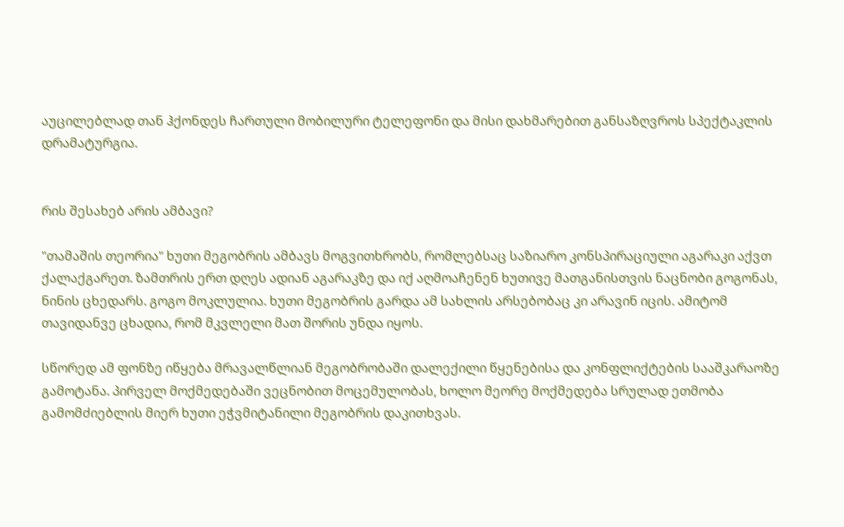აუცილებლად თან ჰქონდეს ჩართული მობილური ტელეფონი და მისი დახმარებით განსაზღვროს სპექტაკლის დრამატურგია.


რის შესახებ არის ამბავი?

"თამაშის თეორია" ხუთი მეგობრის ამბავს მოგვითხრობს, რომლებსაც საზიარო კონსპირაციული აგარაკი აქვთ ქალაქგარეთ. ზამთრის ერთ დღეს ადიან აგარაკზე და იქ აღმოაჩენენ ხუთივე მათგანისთვის ნაცნობი გოგონას, ნინის ცხედარს. გოგო მოკლულია. ხუთი მეგობრის გარდა ამ სახლის არსებობაც კი არავინ იცის. ამიტომ თავიდანვე ცხადია, რომ მკვლელი მათ შორის უნდა იყოს.

სწორედ ამ ფონზე იწყება მრავალწლიან მეგობრობაში დალექილი წყენებისა და კონფლიქტების სააშკარაოზე გამოტანა. პირველ მოქმედებაში ვეცნობით მოცემულობას, ხოლო მეორე მოქმედება სრულად ეთმობა გამომძიებლის მიერ ხუთი ეჭვმიტანილი მეგობრის დაკითხვას.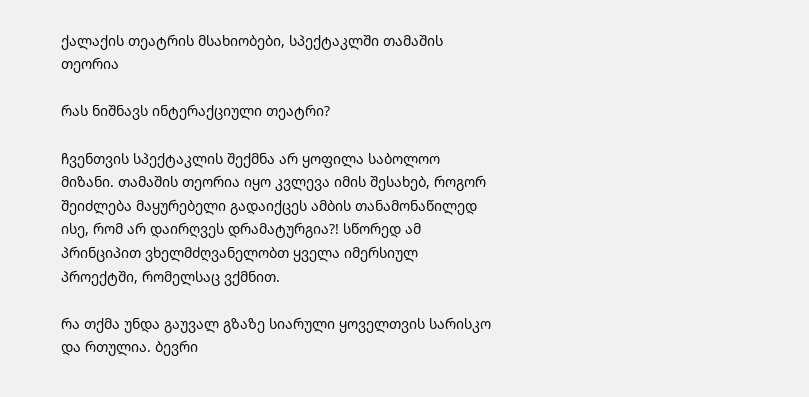ქალაქის თეატრის მსახიობები, სპექტაკლში თამაშის თეორია

რას ნიშნავს ინტერაქციული თეატრი?

ჩვენთვის სპექტაკლის შექმნა არ ყოფილა საბოლოო მიზანი. თამაშის თეორია იყო კვლევა იმის შესახებ, როგორ შეიძლება მაყურებელი გადაიქცეს ამბის თანამონაწილედ ისე, რომ არ დაირღვეს დრამატურგია?! სწორედ ამ პრინციპით ვხელმძღვანელობთ ყველა იმერსიულ პროექტში, რომელსაც ვქმნით.

რა თქმა უნდა გაუვალ გზაზე სიარული ყოველთვის სარისკო და რთულია. ბევრი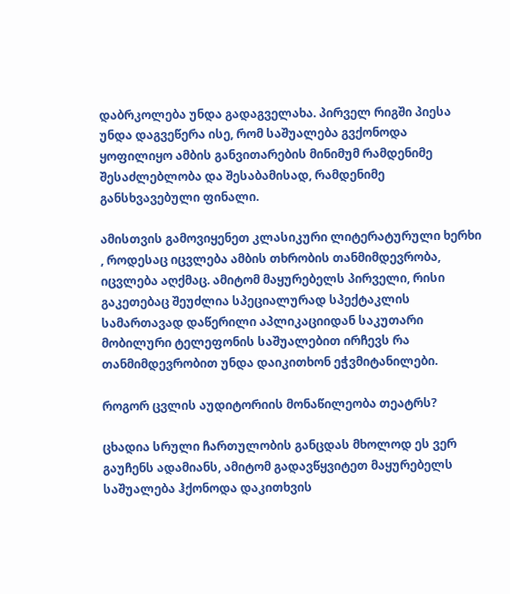დაბრკოლება უნდა გადაგველახა. პირველ რიგში პიესა უნდა დაგვეწერა ისე, რომ საშუალება გვქონოდა ყოფილიყო ამბის განვითარების მინიმუმ რამდენიმე შესაძლებლობა და შესაბამისად, რამდენიმე განსხვავებული ფინალი.

ამისთვის გამოვიყენეთ კლასიკური ლიტერატურული ხერხი , როდესაც იცვლება ამბის თხრობის თანმიმდევრობა, იცვლება აღქმაც. ამიტომ მაყურებელს პირველი, რისი გაკეთებაც შეუძლია სპეციალურად სპექტაკლის სამართავად დაწერილი აპლიკაციიდან საკუთარი მობილური ტელეფონის საშუალებით ირჩევს რა თანმიმდევრობით უნდა დაიკითხონ ეჭვმიტანილები.

როგორ ცვლის აუდიტორიის მონაწილეობა თეატრს?

ცხადია სრული ჩართულობის განცდას მხოლოდ ეს ვერ გაუჩენს ადამიანს, ამიტომ გადავწყვიტეთ მაყურებელს საშუალება ჰქონოდა დაკითხვის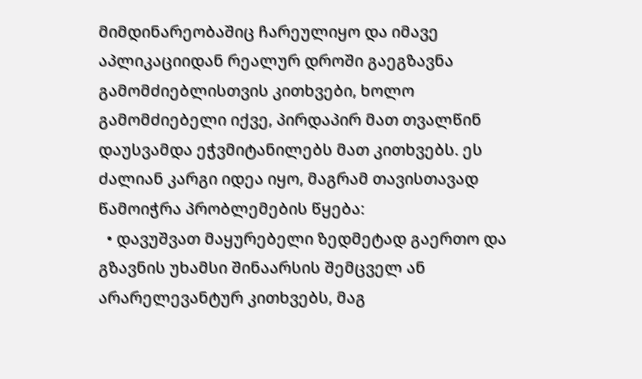მიმდინარეობაშიც ჩარეულიყო და იმავე აპლიკაციიდან რეალურ დროში გაეგზავნა გამომძიებლისთვის კითხვები, ხოლო გამომძიებელი იქვე, პირდაპირ მათ თვალწინ დაუსვამდა ეჭვმიტანილებს მათ კითხვებს. ეს ძალიან კარგი იდეა იყო, მაგრამ თავისთავად წამოიჭრა პრობლემების წყება:
  • დავუშვათ მაყურებელი ზედმეტად გაერთო და გზავნის უხამსი შინაარსის შემცველ ან არარელევანტურ კითხვებს, მაგ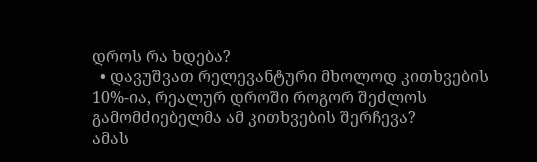დროს რა ხდება?
  • დავუშვათ რელევანტური მხოლოდ კითხვების 10%-ია, რეალურ დროში როგორ შეძლოს გამომძიებელმა ამ კითხვების შერჩევა?
ამას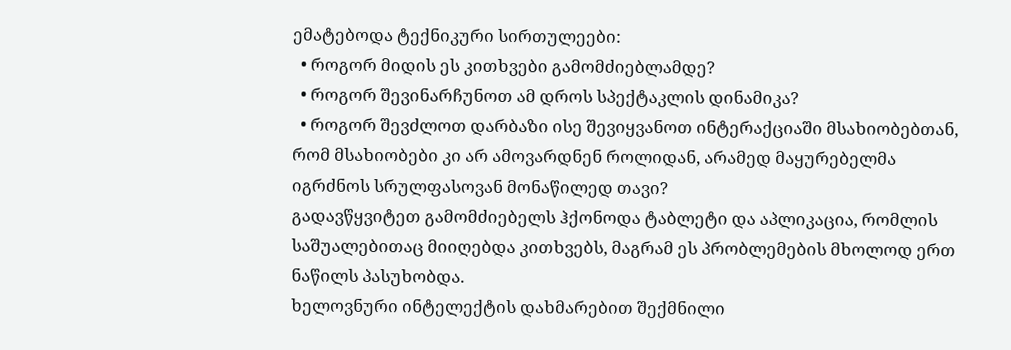ემატებოდა ტექნიკური სირთულეები:
  • როგორ მიდის ეს კითხვები გამომძიებლამდე?
  • როგორ შევინარჩუნოთ ამ დროს სპექტაკლის დინამიკა?
  • როგორ შევძლოთ დარბაზი ისე შევიყვანოთ ინტერაქციაში მსახიობებთან, რომ მსახიობები კი არ ამოვარდნენ როლიდან, არამედ მაყურებელმა იგრძნოს სრულფასოვან მონაწილედ თავი?
გადავწყვიტეთ გამომძიებელს ჰქონოდა ტაბლეტი და აპლიკაცია, რომლის საშუალებითაც მიიღებდა კითხვებს, მაგრამ ეს პრობლემების მხოლოდ ერთ ნაწილს პასუხობდა.
ხელოვნური ინტელექტის დახმარებით შექმნილი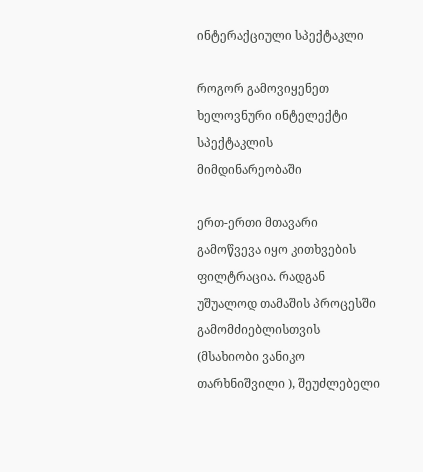ინტერაქციული სპექტაკლი

როგორ გამოვიყენეთ ხელოვნური ინტელექტი სპექტაკლის მიმდინარეობაში

ერთ-ერთი მთავარი გამოწვევა იყო კითხვების ფილტრაცია. რადგან უშუალოდ თამაშის პროცესში გამომძიებლისთვის (მსახიობი ვანიკო თარხნიშვილი ), შეუძლებელი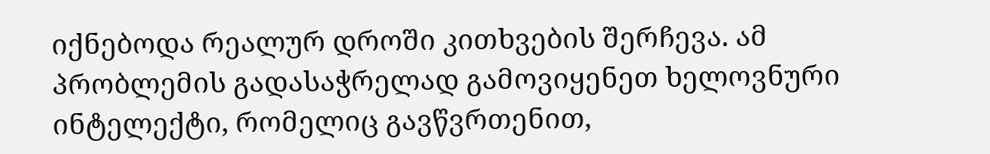იქნებოდა რეალურ დროში კითხვების შერჩევა. ამ პრობლემის გადასაჭრელად გამოვიყენეთ ხელოვნური ინტელექტი, რომელიც გავწვრთენით,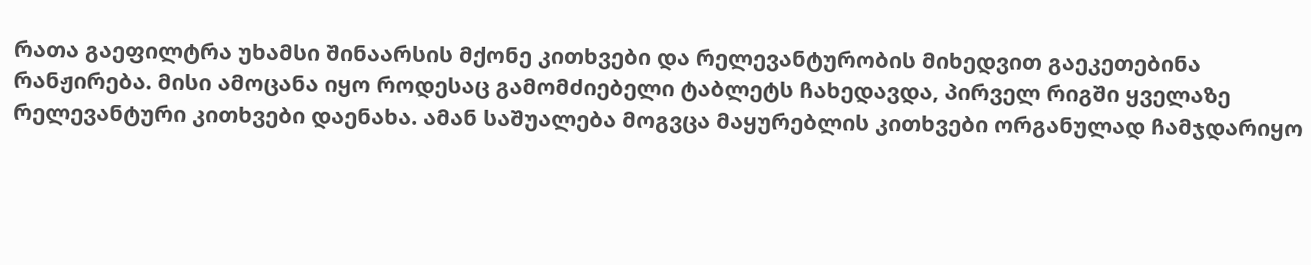რათა გაეფილტრა უხამსი შინაარსის მქონე კითხვები და რელევანტურობის მიხედვით გაეკეთებინა რანჟირება. მისი ამოცანა იყო როდესაც გამომძიებელი ტაბლეტს ჩახედავდა, პირველ რიგში ყველაზე რელევანტური კითხვები დაენახა. ამან საშუალება მოგვცა მაყურებლის კითხვები ორგანულად ჩამჯდარიყო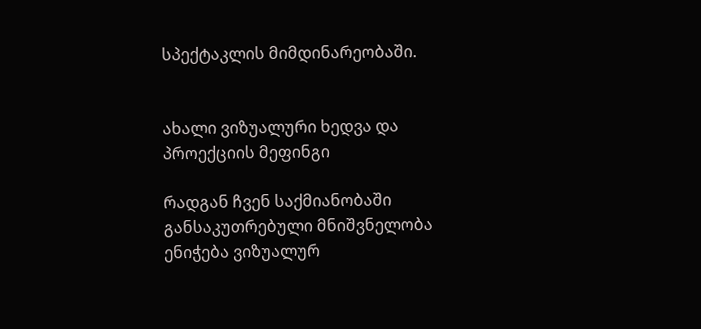სპექტაკლის მიმდინარეობაში.


ახალი ვიზუალური ხედვა და პროექციის მეფინგი

რადგან ჩვენ საქმიანობაში განსაკუთრებული მნიშვნელობა ენიჭება ვიზუალურ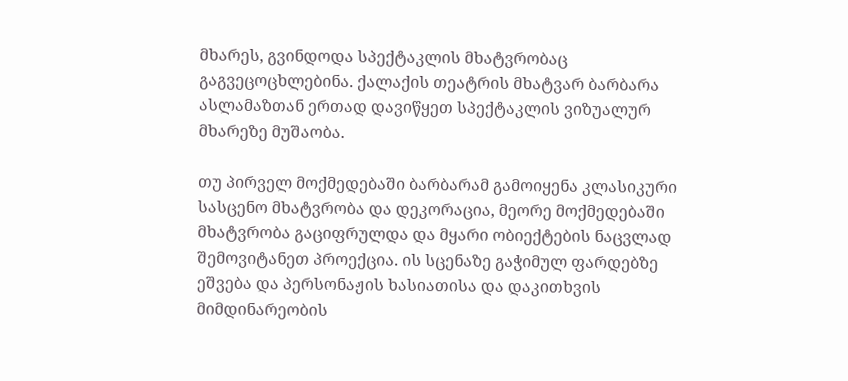მხარეს, გვინდოდა სპექტაკლის მხატვრობაც გაგვეცოცხლებინა. ქალაქის თეატრის მხატვარ ბარბარა ასლამაზთან ერთად დავიწყეთ სპექტაკლის ვიზუალურ მხარეზე მუშაობა.

თუ პირველ მოქმედებაში ბარბარამ გამოიყენა კლასიკური სასცენო მხატვრობა და დეკორაცია, მეორე მოქმედებაში მხატვრობა გაციფრულდა და მყარი ობიექტების ნაცვლად შემოვიტანეთ პროექცია. ის სცენაზე გაჭიმულ ფარდებზე ეშვება და პერსონაჟის ხასიათისა და დაკითხვის მიმდინარეობის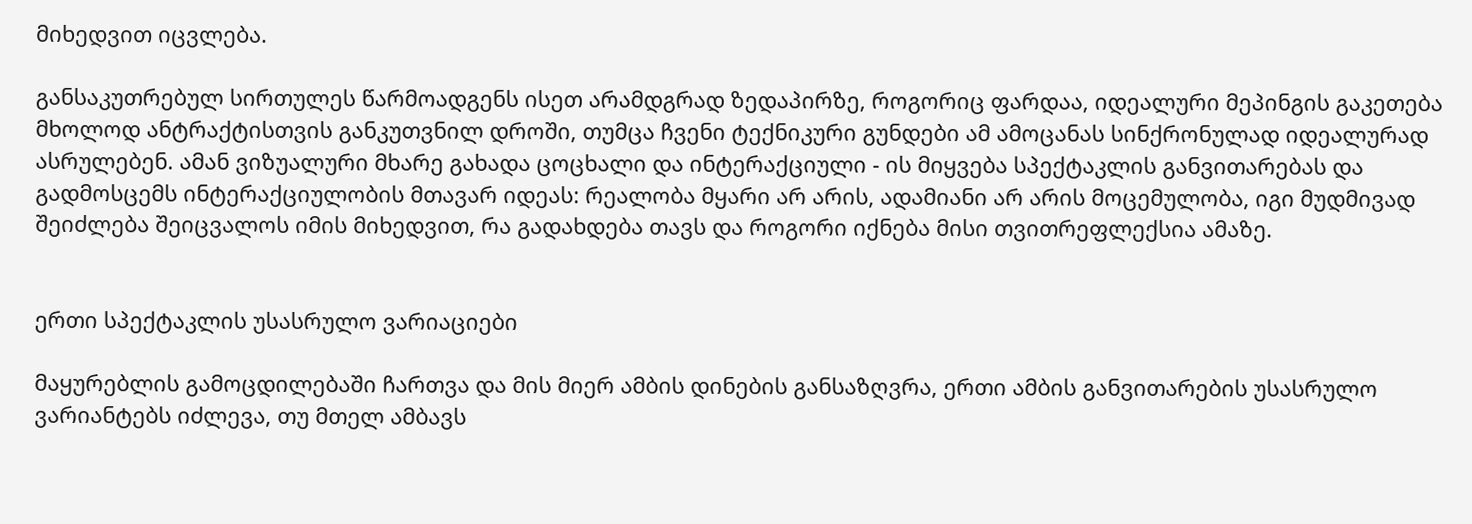მიხედვით იცვლება.

განსაკუთრებულ სირთულეს წარმოადგენს ისეთ არამდგრად ზედაპირზე, როგორიც ფარდაა, იდეალური მეპინგის გაკეთება მხოლოდ ანტრაქტისთვის განკუთვნილ დროში, თუმცა ჩვენი ტექნიკური გუნდები ამ ამოცანას სინქრონულად იდეალურად ასრულებენ. ამან ვიზუალური მხარე გახადა ცოცხალი და ინტერაქციული - ის მიყვება სპექტაკლის განვითარებას და გადმოსცემს ინტერაქციულობის მთავარ იდეას: რეალობა მყარი არ არის, ადამიანი არ არის მოცემულობა, იგი მუდმივად შეიძლება შეიცვალოს იმის მიხედვით, რა გადახდება თავს და როგორი იქნება მისი თვითრეფლექსია ამაზე.


ერთი სპექტაკლის უსასრულო ვარიაციები

მაყურებლის გამოცდილებაში ჩართვა და მის მიერ ამბის დინების განსაზღვრა, ერთი ამბის განვითარების უსასრულო ვარიანტებს იძლევა, თუ მთელ ამბავს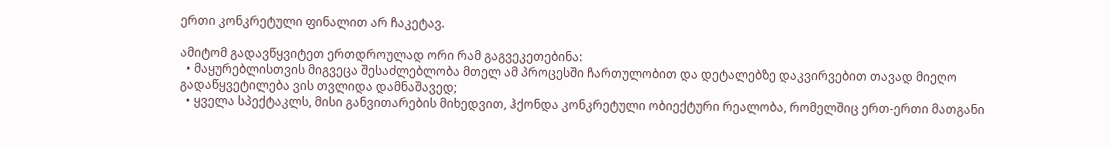ერთი კონკრეტული ფინალით არ ჩაკეტავ.

ამიტომ გადავწყვიტეთ ერთდროულად ორი რამ გაგვეკეთებინა:
  • მაყურებლისთვის მიგვეცა შესაძლებლობა მთელ ამ პროცესში ჩართულობით და დეტალებზე დაკვირვებით თავად მიეღო გადაწყვეტილება ვის თვლიდა დამნაშავედ;
  • ყველა სპექტაკლს, მისი განვითარების მიხედვით, ჰქონდა კონკრეტული ობიექტური რეალობა, რომელშიც ერთ-ერთი მათგანი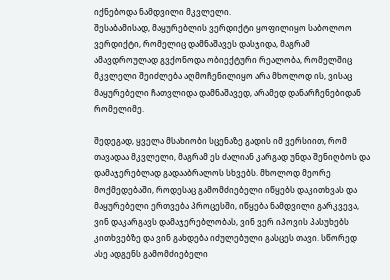იქნებოდა ნამდვილი მკვლელი.
შესაბამისად, მაყურებლის ვერდიქტი ყოფილიყო საბოლოო ვერდიქტი, რომელიც დამნაშავეს დასჯიდა, მაგრამ ამავდროულად გვქონოდა ობიექტური რეალობა, რომელშიც მკვლელი შეიძლება აღმოჩენილიყო არა მხოლოდ ის, ვისაც მაყურებელი ჩათვლიდა დამნაშავედ, არამედ დანარჩენებიდან რომელიმე.

შედეგად, ყველა მსახიობი სცენაზე გადის იმ ვერსიით, რომ თავადაა მკვლელი, მაგრამ ეს ძალიან კარგად უნდა შენიღბოს და დამაჯერებლად გადააბრალოს სხვებს. მხოლოდ მეორე მოქმედებაში, როდესაც გამომძიებელი იწყებს დაკითხვას და მაყურებელი ერთვება პროცესში, იწყება ნამდვილი გარკვევა, ვინ დაკარგავს დამაჯერებლობას, ვინ ვერ იპოვის პასუხებს კითხვებზე და ვინ გახდება იძულებული გასცეს თავი. სწორედ ასე ადგენს გამომძიებელი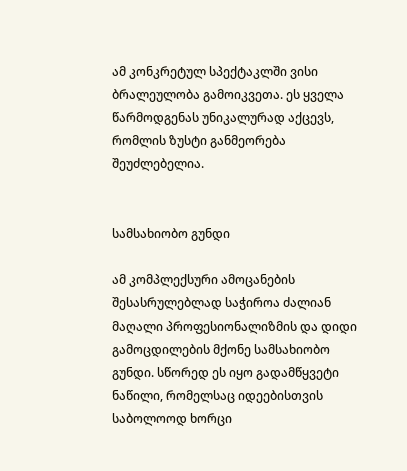ამ კონკრეტულ სპექტაკლში ვისი ბრალეულობა გამოიკვეთა. ეს ყველა წარმოდგენას უნიკალურად აქცევს, რომლის ზუსტი განმეორება შეუძლებელია.


სამსახიობო გუნდი

ამ კომპლექსური ამოცანების შესასრულებლად საჭიროა ძალიან მაღალი პროფესიონალიზმის და დიდი გამოცდილების მქონე სამსახიობო გუნდი. სწორედ ეს იყო გადამწყვეტი ნაწილი, რომელსაც იდეებისთვის საბოლოოდ ხორცი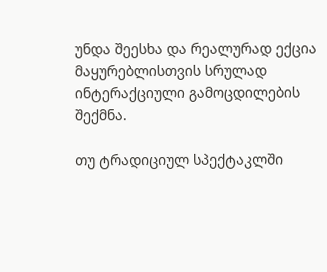უნდა შეესხა და რეალურად ექცია მაყურებლისთვის სრულად ინტერაქციული გამოცდილების შექმნა.

თუ ტრადიციულ სპექტაკლში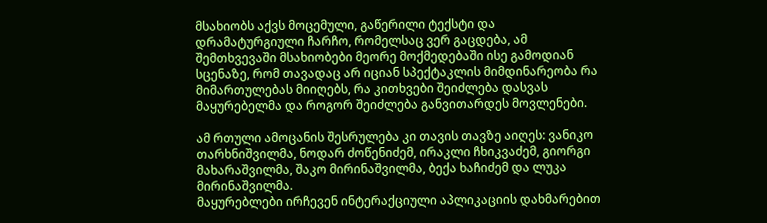მსახიობს აქვს მოცემული, გაწერილი ტექსტი და დრამატურგიული ჩარჩო, რომელსაც ვერ გაცდება, ამ შემთხვევაში მსახიობები მეორე მოქმედებაში ისე გამოდიან სცენაზე, რომ თავადაც არ იციან სპექტაკლის მიმდინარეობა რა მიმართულებას მიიღებს, რა კითხვები შეიძლება დასვას მაყურებელმა და როგორ შეიძლება განვითარდეს მოვლენები.

ამ რთული ამოცანის შესრულება კი თავის თავზე აიღეს: ვანიკო თარხნიშვილმა, ნოდარ ძოწენიძემ, ირაკლი ჩხიკვაძემ, გიორგი მახარაშვილმა, შაკო მირინაშვილმა, ბექა ხაჩიძემ და ლუკა მირინაშვილმა.
მაყურებლები ირჩევენ ინტერაქციული აპლიკაციის დახმარებით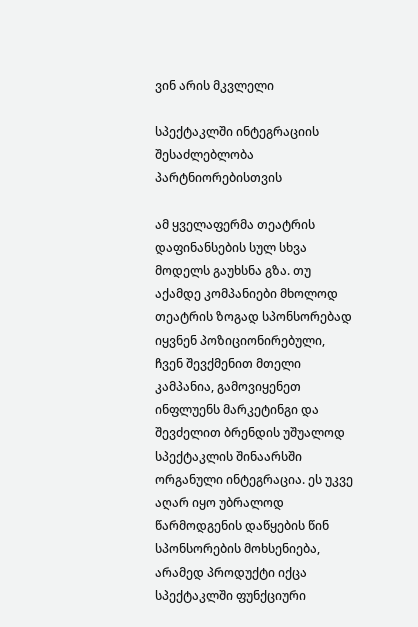ვინ არის მკვლელი

სპექტაკლში ინტეგრაციის შესაძლებლობა პარტნიორებისთვის

ამ ყველაფერმა თეატრის დაფინანსების სულ სხვა მოდელს გაუხსნა გზა. თუ აქამდე კომპანიები მხოლოდ თეატრის ზოგად სპონსორებად იყვნენ პოზიციონირებული, ჩვენ შევქმენით მთელი კამპანია, გამოვიყენეთ ინფლუენს მარკეტინგი და შევძელით ბრენდის უშუალოდ სპექტაკლის შინაარსში ორგანული ინტეგრაცია. ეს უკვე აღარ იყო უბრალოდ წარმოდგენის დაწყების წინ სპონსორების მოხსენიება, არამედ პროდუქტი იქცა სპექტაკლში ფუნქციური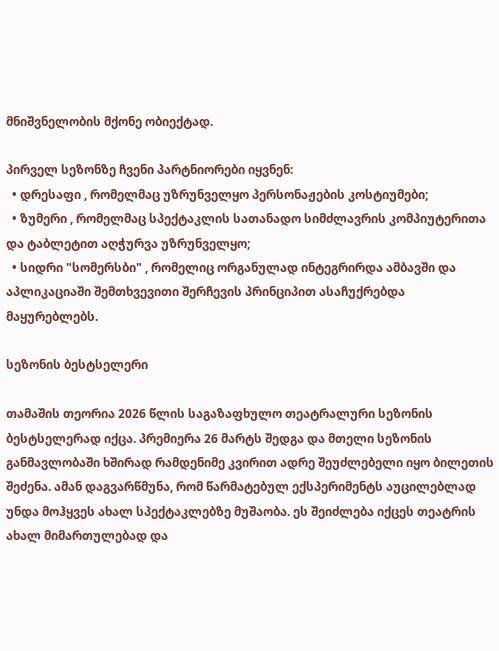მნიშვნელობის მქონე ობიექტად.

პირველ სეზონზე ჩვენი პარტნიორები იყვნენ:
  • დრესაფი , რომელმაც უზრუნველყო პერსონაჟების კოსტიუმები;
  • ზუმერი , რომელმაც სპექტაკლის სათანადო სიმძლავრის კომპიუტერითა და ტაბლეტით აღჭურვა უზრუნველყო;
  • სიდრი "სომერსბი" , რომელიც ორგანულად ინტეგრირდა ამბავში და აპლიკაციაში შემთხვევითი შერჩევის პრინციპით ასაჩუქრებდა მაყურებლებს.

სეზონის ბესტსელერი

თამაშის თეორია 2026 წლის საგაზაფხულო თეატრალური სეზონის ბესტსელერად იქცა. პრემიერა 26 მარტს შედგა და მთელი სეზონის განმავლობაში ხშირად რამდენიმე კვირით ადრე შეუძლებელი იყო ბილეთის შეძენა. ამან დაგვარწმუნა, რომ წარმატებულ ექსპერიმენტს აუცილებლად უნდა მოჰყვეს ახალ სპექტაკლებზე მუშაობა. ეს შეიძლება იქცეს თეატრის ახალ მიმართულებად და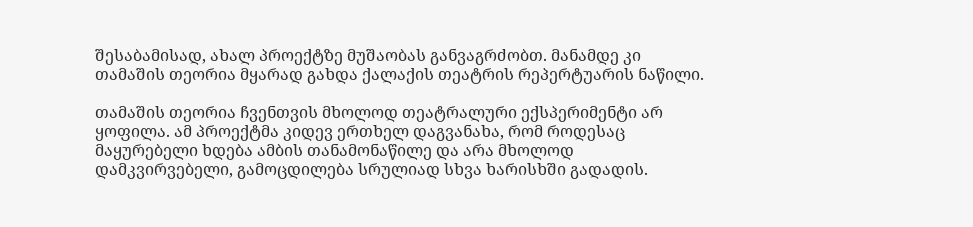შესაბამისად, ახალ პროექტზე მუშაობას განვაგრძობთ. მანამდე კი თამაშის თეორია მყარად გახდა ქალაქის თეატრის რეპერტუარის ნაწილი.

თამაშის თეორია ჩვენთვის მხოლოდ თეატრალური ექსპერიმენტი არ ყოფილა. ამ პროექტმა კიდევ ერთხელ დაგვანახა, რომ როდესაც მაყურებელი ხდება ამბის თანამონაწილე და არა მხოლოდ დამკვირვებელი, გამოცდილება სრულიად სხვა ხარისხში გადადის.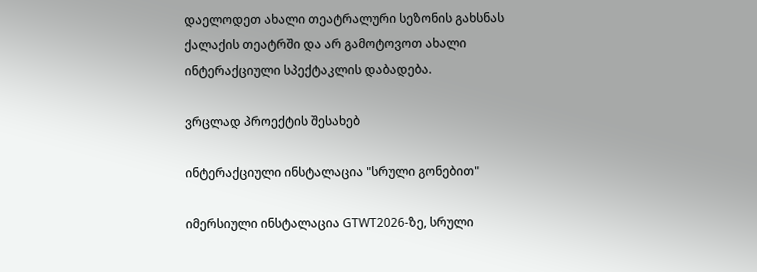დაელოდეთ ახალი თეატრალური სეზონის გახსნას ქალაქის თეატრში და არ გამოტოვოთ ახალი ინტერაქციული სპექტაკლის დაბადება.

ვრცლად პროექტის შესახებ

ინტერაქციული ინსტალაცია "სრული გონებით"

იმერსიული ინსტალაცია GTWT2026-ზე, სრული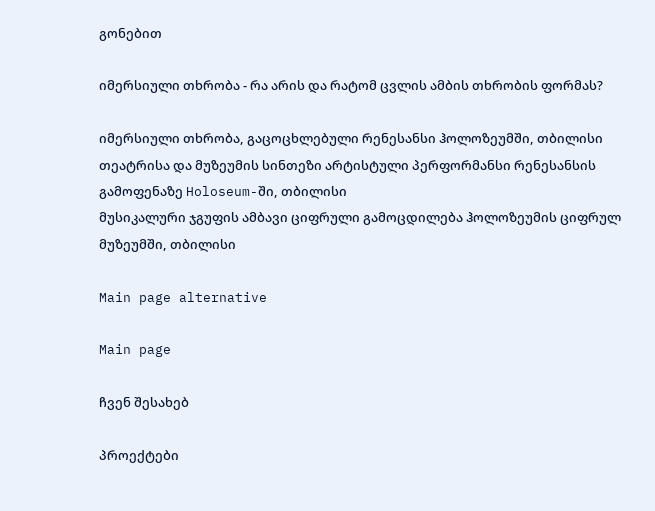გონებით

იმერსიული თხრობა - რა არის და რატომ ცვლის ამბის თხრობის ფორმას?

იმერსიული თხრობა, გაცოცხლებული რენესანსი ჰოლოზეუმში, თბილისი
თეატრისა და მუზეუმის სინთეზი არტისტული პერფორმანსი რენესანსის გამოფენაზე Holoseum-ში, თბილისი
მუსიკალური ჯგუფის ამბავი ციფრული გამოცდილება ჰოლოზეუმის ციფრულ მუზეუმში, თბილისი

Main page alternative

Main page

ჩვენ შესახებ

პროექტები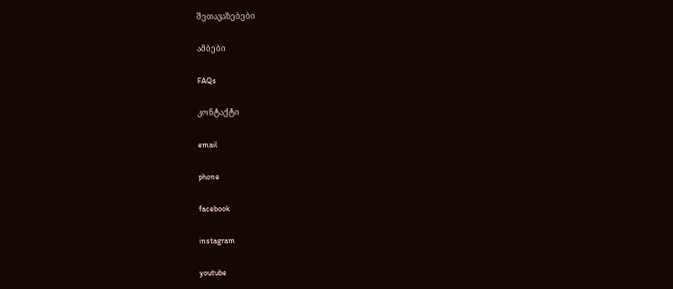შეთავაზებები

ამბები

FAQs

კონტაქტი

email

phone

facebook

instagram

youtube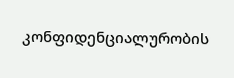კონფიდენციალურობის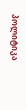პოლიტიკა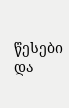წესები და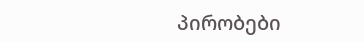პირობები